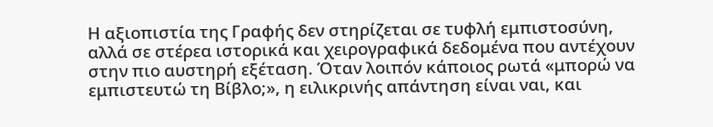Η αξιοπιστία της Γραφής δεν στηρίζεται σε τυφλή εμπιστοσύνη, αλλά σε στέρεα ιστορικά και χειρογραφικά δεδομένα που αντέχουν στην πιο αυστηρή εξέταση. Όταν λοιπόν κάποιος ρωτά «μπορώ να εμπιστευτώ τη Βίβλο;», η ειλικρινής απάντηση είναι ναι, και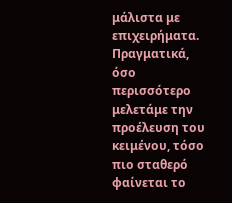μάλιστα με επιχειρήματα. Πραγματικά, όσο περισσότερο μελετάμε την προέλευση του κειμένου, τόσο πιο σταθερό φαίνεται το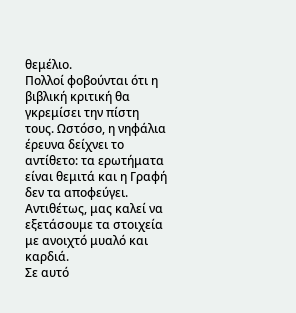θεμέλιο.
Πολλοί φοβούνται ότι η βιβλική κριτική θα γκρεμίσει την πίστη τους. Ωστόσο, η νηφάλια έρευνα δείχνει το αντίθετο: τα ερωτήματα είναι θεμιτά και η Γραφή δεν τα αποφεύγει. Αντιθέτως, μας καλεί να εξετάσουμε τα στοιχεία με ανοιχτό μυαλό και καρδιά.
Σε αυτό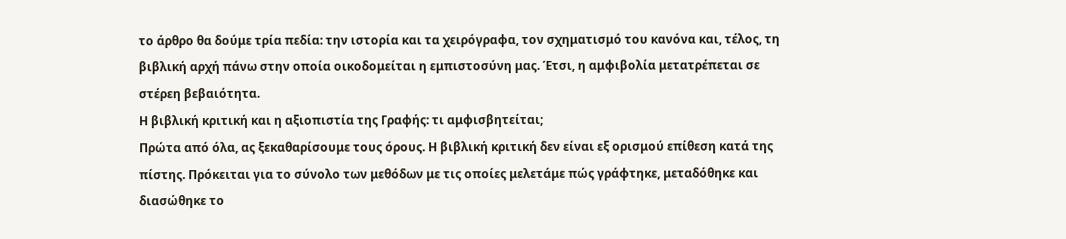το άρθρο θα δούμε τρία πεδία: την ιστορία και τα χειρόγραφα, τον σχηματισμό του κανόνα και, τέλος, τη βιβλική αρχή πάνω στην οποία οικοδομείται η εμπιστοσύνη μας. Έτσι, η αμφιβολία μετατρέπεται σε στέρεη βεβαιότητα.
Η βιβλική κριτική και η αξιοπιστία της Γραφής: τι αμφισβητείται;
Πρώτα από όλα, ας ξεκαθαρίσουμε τους όρους. Η βιβλική κριτική δεν είναι εξ ορισμού επίθεση κατά της πίστης. Πρόκειται για το σύνολο των μεθόδων με τις οποίες μελετάμε πώς γράφτηκε, μεταδόθηκε και διασώθηκε το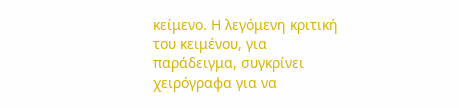κείμενο. Η λεγόμενη κριτική του κειμένου, για παράδειγμα, συγκρίνει χειρόγραφα για να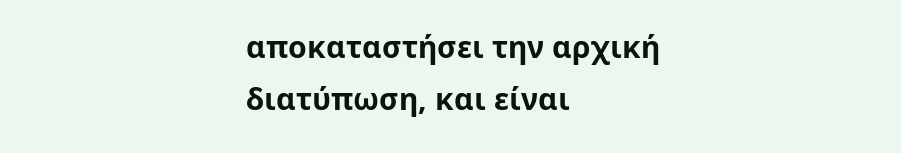αποκαταστήσει την αρχική διατύπωση, και είναι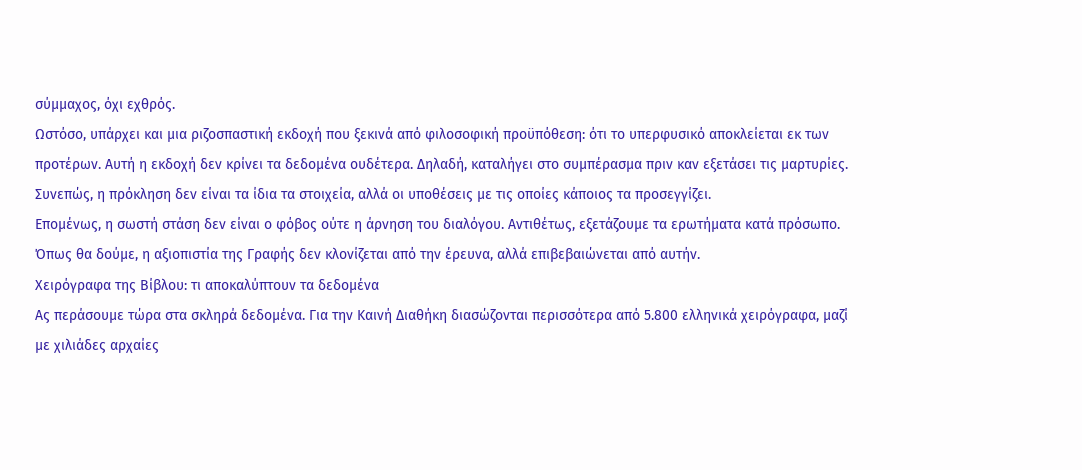σύμμαχος, όχι εχθρός.
Ωστόσο, υπάρχει και μια ριζοσπαστική εκδοχή που ξεκινά από φιλοσοφική προϋπόθεση: ότι το υπερφυσικό αποκλείεται εκ των προτέρων. Αυτή η εκδοχή δεν κρίνει τα δεδομένα ουδέτερα. Δηλαδή, καταλήγει στο συμπέρασμα πριν καν εξετάσει τις μαρτυρίες. Συνεπώς, η πρόκληση δεν είναι τα ίδια τα στοιχεία, αλλά οι υποθέσεις με τις οποίες κάποιος τα προσεγγίζει.
Επομένως, η σωστή στάση δεν είναι ο φόβος ούτε η άρνηση του διαλόγου. Αντιθέτως, εξετάζουμε τα ερωτήματα κατά πρόσωπο. Όπως θα δούμε, η αξιοπιστία της Γραφής δεν κλονίζεται από την έρευνα, αλλά επιβεβαιώνεται από αυτήν.
Χειρόγραφα της Βίβλου: τι αποκαλύπτουν τα δεδομένα
Ας περάσουμε τώρα στα σκληρά δεδομένα. Για την Καινή Διαθήκη διασώζονται περισσότερα από 5.800 ελληνικά χειρόγραφα, μαζί με χιλιάδες αρχαίες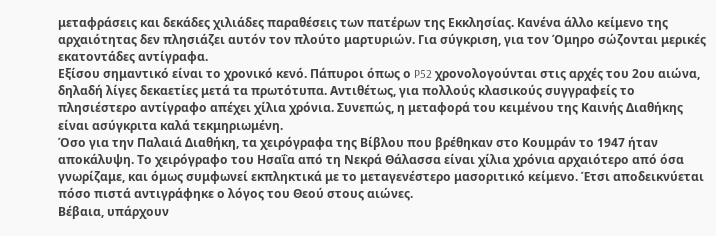μεταφράσεις και δεκάδες χιλιάδες παραθέσεις των πατέρων της Εκκλησίας. Κανένα άλλο κείμενο της αρχαιότητας δεν πλησιάζει αυτόν τον πλούτο μαρτυριών. Για σύγκριση, για τον Όμηρο σώζονται μερικές εκατοντάδες αντίγραφα.
Εξίσου σημαντικό είναι το χρονικό κενό. Πάπυροι όπως ο P52 χρονολογούνται στις αρχές του 2ου αιώνα, δηλαδή λίγες δεκαετίες μετά τα πρωτότυπα. Αντιθέτως, για πολλούς κλασικούς συγγραφείς το πλησιέστερο αντίγραφο απέχει χίλια χρόνια. Συνεπώς, η μεταφορά του κειμένου της Καινής Διαθήκης είναι ασύγκριτα καλά τεκμηριωμένη.
Όσο για την Παλαιά Διαθήκη, τα χειρόγραφα της Βίβλου που βρέθηκαν στο Κουμράν το 1947 ήταν αποκάλυψη. Το χειρόγραφο του Ησαΐα από τη Νεκρά Θάλασσα είναι χίλια χρόνια αρχαιότερο από όσα γνωρίζαμε, και όμως συμφωνεί εκπληκτικά με το μεταγενέστερο μασοριτικό κείμενο. Έτσι αποδεικνύεται πόσο πιστά αντιγράφηκε ο λόγος του Θεού στους αιώνες.
Βέβαια, υπάρχουν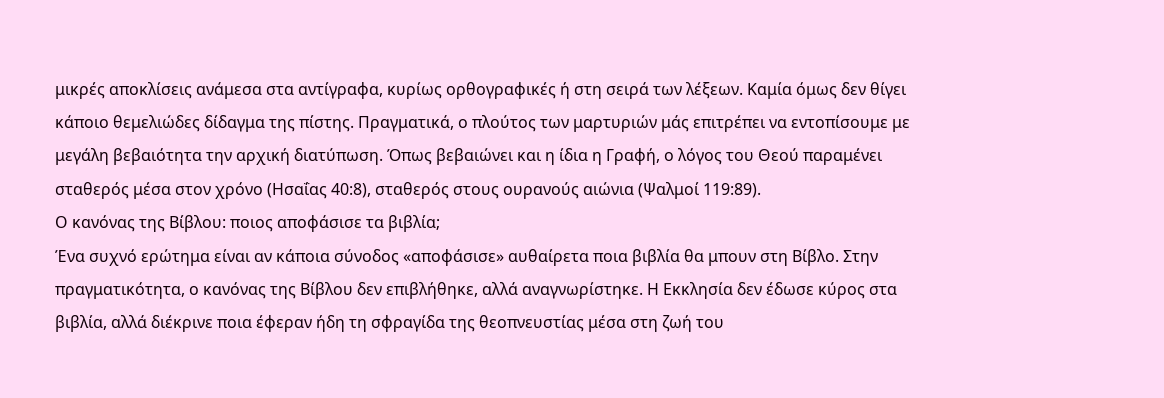μικρές αποκλίσεις ανάμεσα στα αντίγραφα, κυρίως ορθογραφικές ή στη σειρά των λέξεων. Καμία όμως δεν θίγει κάποιο θεμελιώδες δίδαγμα της πίστης. Πραγματικά, ο πλούτος των μαρτυριών μάς επιτρέπει να εντοπίσουμε με μεγάλη βεβαιότητα την αρχική διατύπωση. Όπως βεβαιώνει και η ίδια η Γραφή, ο λόγος του Θεού παραμένει σταθερός μέσα στον χρόνο (Ησαΐας 40:8), σταθερός στους ουρανούς αιώνια (Ψαλμοί 119:89).
Ο κανόνας της Βίβλου: ποιος αποφάσισε τα βιβλία;
Ένα συχνό ερώτημα είναι αν κάποια σύνοδος «αποφάσισε» αυθαίρετα ποια βιβλία θα μπουν στη Βίβλο. Στην πραγματικότητα, ο κανόνας της Βίβλου δεν επιβλήθηκε, αλλά αναγνωρίστηκε. Η Εκκλησία δεν έδωσε κύρος στα βιβλία, αλλά διέκρινε ποια έφεραν ήδη τη σφραγίδα της θεοπνευστίας μέσα στη ζωή του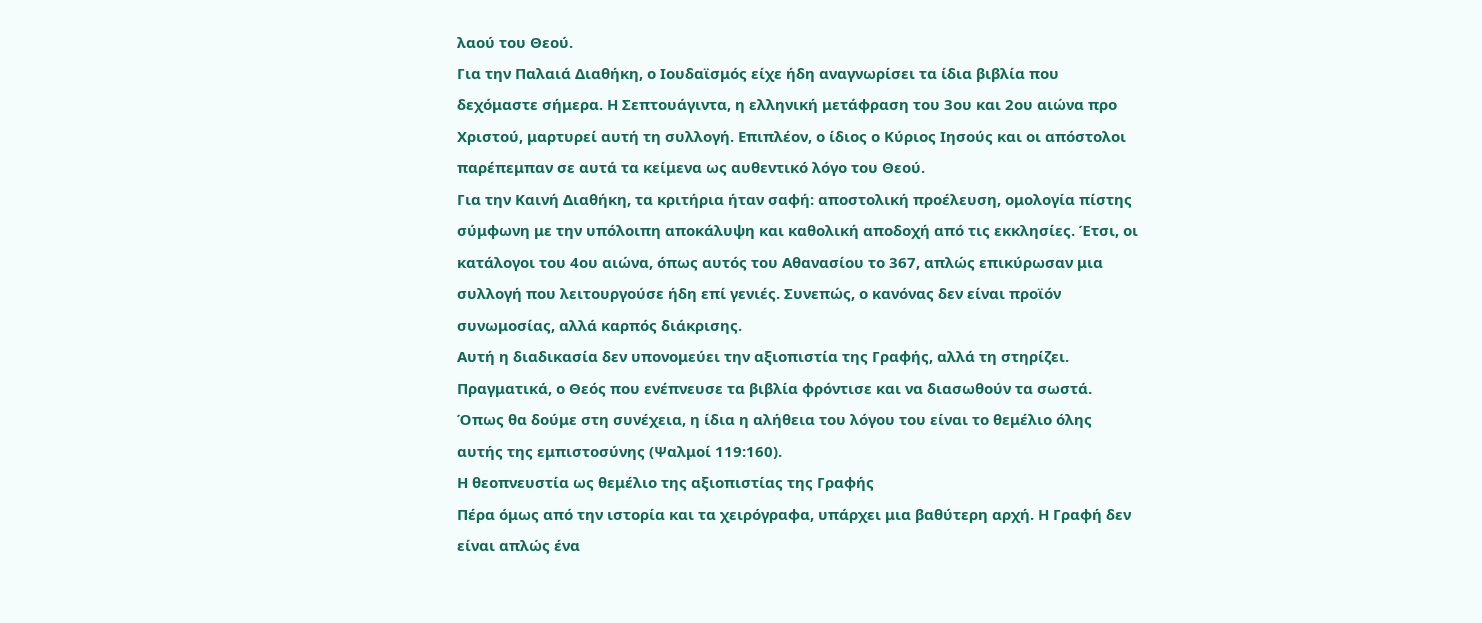λαού του Θεού.
Για την Παλαιά Διαθήκη, ο Ιουδαϊσμός είχε ήδη αναγνωρίσει τα ίδια βιβλία που δεχόμαστε σήμερα. Η Σεπτουάγιντα, η ελληνική μετάφραση του 3ου και 2ου αιώνα προ Χριστού, μαρτυρεί αυτή τη συλλογή. Επιπλέον, ο ίδιος ο Κύριος Ιησούς και οι απόστολοι παρέπεμπαν σε αυτά τα κείμενα ως αυθεντικό λόγο του Θεού.
Για την Καινή Διαθήκη, τα κριτήρια ήταν σαφή: αποστολική προέλευση, ομολογία πίστης σύμφωνη με την υπόλοιπη αποκάλυψη και καθολική αποδοχή από τις εκκλησίες. Έτσι, οι κατάλογοι του 4ου αιώνα, όπως αυτός του Αθανασίου το 367, απλώς επικύρωσαν μια συλλογή που λειτουργούσε ήδη επί γενιές. Συνεπώς, ο κανόνας δεν είναι προϊόν συνωμοσίας, αλλά καρπός διάκρισης.
Αυτή η διαδικασία δεν υπονομεύει την αξιοπιστία της Γραφής, αλλά τη στηρίζει. Πραγματικά, ο Θεός που ενέπνευσε τα βιβλία φρόντισε και να διασωθούν τα σωστά. Όπως θα δούμε στη συνέχεια, η ίδια η αλήθεια του λόγου του είναι το θεμέλιο όλης αυτής της εμπιστοσύνης (Ψαλμοί 119:160).
Η θεοπνευστία ως θεμέλιο της αξιοπιστίας της Γραφής
Πέρα όμως από την ιστορία και τα χειρόγραφα, υπάρχει μια βαθύτερη αρχή. Η Γραφή δεν είναι απλώς ένα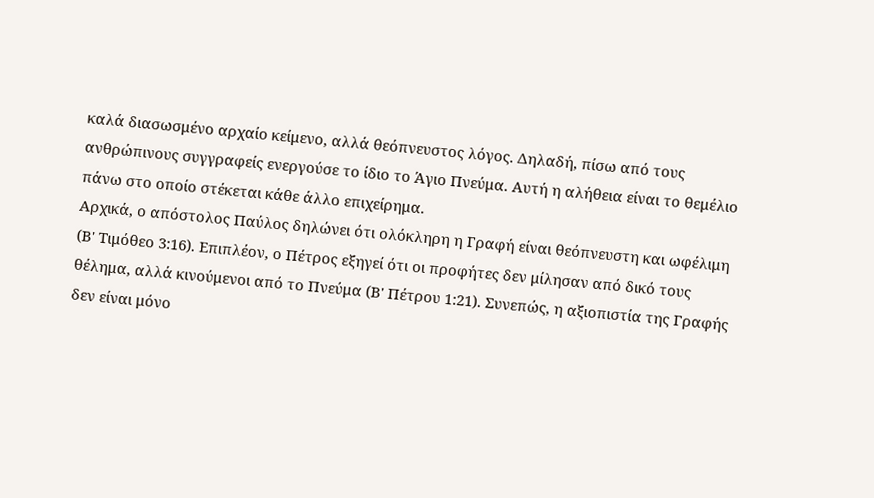καλά διασωσμένο αρχαίο κείμενο, αλλά θεόπνευστος λόγος. Δηλαδή, πίσω από τους ανθρώπινους συγγραφείς ενεργούσε το ίδιο το Άγιο Πνεύμα. Αυτή η αλήθεια είναι το θεμέλιο πάνω στο οποίο στέκεται κάθε άλλο επιχείρημα.
Αρχικά, ο απόστολος Παύλος δηλώνει ότι ολόκληρη η Γραφή είναι θεόπνευστη και ωφέλιμη (Β' Τιμόθεο 3:16). Επιπλέον, ο Πέτρος εξηγεί ότι οι προφήτες δεν μίλησαν από δικό τους θέλημα, αλλά κινούμενοι από το Πνεύμα (Β' Πέτρου 1:21). Συνεπώς, η αξιοπιστία της Γραφής δεν είναι μόνο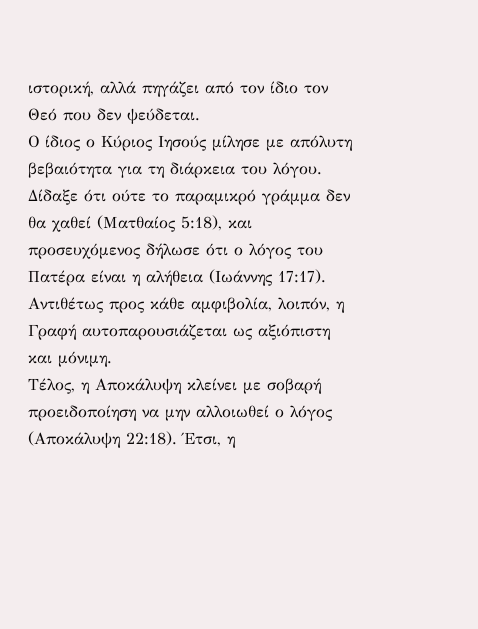ιστορική, αλλά πηγάζει από τον ίδιο τον Θεό που δεν ψεύδεται.
Ο ίδιος ο Κύριος Ιησούς μίλησε με απόλυτη βεβαιότητα για τη διάρκεια του λόγου. Δίδαξε ότι ούτε το παραμικρό γράμμα δεν θα χαθεί (Ματθαίος 5:18), και προσευχόμενος δήλωσε ότι ο λόγος του Πατέρα είναι η αλήθεια (Ιωάννης 17:17). Αντιθέτως προς κάθε αμφιβολία, λοιπόν, η Γραφή αυτοπαρουσιάζεται ως αξιόπιστη και μόνιμη.
Τέλος, η Αποκάλυψη κλείνει με σοβαρή προειδοποίηση να μην αλλοιωθεί ο λόγος (Αποκάλυψη 22:18). Έτσι, η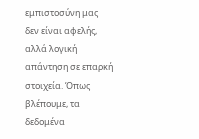εμπιστοσύνη μας δεν είναι αφελής, αλλά λογική απάντηση σε επαρκή στοιχεία. Όπως βλέπουμε, τα δεδομένα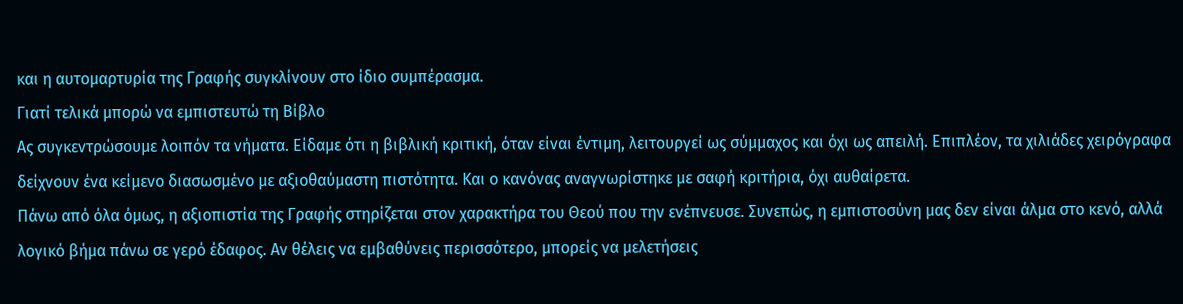και η αυτομαρτυρία της Γραφής συγκλίνουν στο ίδιο συμπέρασμα.
Γιατί τελικά μπορώ να εμπιστευτώ τη Βίβλο
Ας συγκεντρώσουμε λοιπόν τα νήματα. Είδαμε ότι η βιβλική κριτική, όταν είναι έντιμη, λειτουργεί ως σύμμαχος και όχι ως απειλή. Επιπλέον, τα χιλιάδες χειρόγραφα δείχνουν ένα κείμενο διασωσμένο με αξιοθαύμαστη πιστότητα. Και ο κανόνας αναγνωρίστηκε με σαφή κριτήρια, όχι αυθαίρετα.
Πάνω από όλα όμως, η αξιοπιστία της Γραφής στηρίζεται στον χαρακτήρα του Θεού που την ενέπνευσε. Συνεπώς, η εμπιστοσύνη μας δεν είναι άλμα στο κενό, αλλά λογικό βήμα πάνω σε γερό έδαφος. Αν θέλεις να εμβαθύνεις περισσότερο, μπορείς να μελετήσεις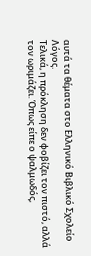αυτά τα θέματα στο Ελληνικό Βιβλικό Σχολείο Λόγος.
Τελικά, η πρόκληση δεν φοβίζει τον πιστό, αλλά τον ωριμάζει. Όπως είπε ο ψαλμωδός,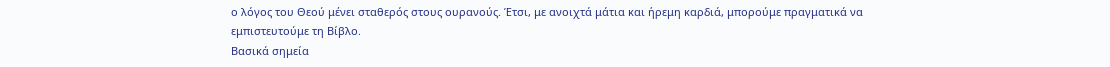ο λόγος του Θεού μένει σταθερός στους ουρανούς. Έτσι, με ανοιχτά μάτια και ήρεμη καρδιά, μπορούμε πραγματικά να εμπιστευτούμε τη Βίβλο.
Βασικά σημεία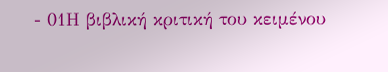- 01Η βιβλική κριτική του κειμένου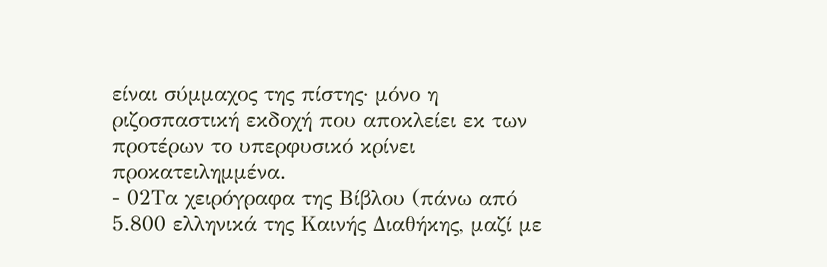είναι σύμμαχος της πίστης· μόνο η ριζοσπαστική εκδοχή που αποκλείει εκ των προτέρων το υπερφυσικό κρίνει προκατειλημμένα.
- 02Τα χειρόγραφα της Βίβλου (πάνω από 5.800 ελληνικά της Καινής Διαθήκης, μαζί με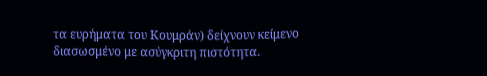τα ευρήματα του Κουμράν) δείχνουν κείμενο διασωσμένο με ασύγκριτη πιστότητα.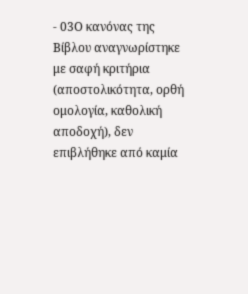- 03Ο κανόνας της Βίβλου αναγνωρίστηκε με σαφή κριτήρια (αποστολικότητα, ορθή ομολογία, καθολική αποδοχή), δεν επιβλήθηκε από καμία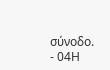σύνοδο.
- 04Η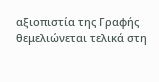αξιοπιστία της Γραφής θεμελιώνεται τελικά στη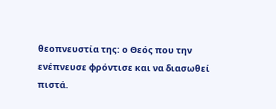θεοπνευστία της: ο Θεός που την ενέπνευσε φρόντισε και να διασωθεί πιστά.